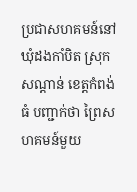ប្រជាសហគមន៍នៅឃុំដងកាំបិត ស្រុកសណ្ដាន់ ខេត្តកំពង់ធំ បញ្ជាក់ថា ព្រៃសហគមន៍មួយ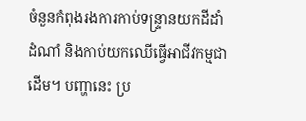ចំនួនកំពុងរងការកាប់ទន្ទ្រានយកដីដាំដំណាំ និងកាប់យកឈើធ្វើអាជីវកម្មជាដើម។ បញ្ហានេះ ប្រ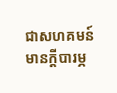ជាសហគមន៍មានក្តីបារម្ភ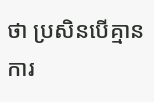ថា ប្រសិនបើគ្មានការ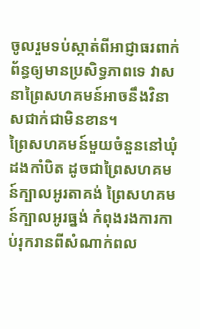ចូលរួមទប់ស្កាត់ពីអាជ្ញាធរពាក់ព័ន្ធឲ្យមានប្រសិទ្ធភាពទេ វាសនាព្រៃសហគមន៍អាចនឹងវិនាសជាក់ជាមិនខាន។
ព្រៃសហគមន៍មួយចំនួននៅឃុំដងកាំបិត ដូចជាព្រៃសហគមន៍ក្បាលអូរតាគង់ ព្រៃសហគមន៍ក្បាលអូរធ្នង់ កំពុងរងការកាប់រុករានពីសំណាក់ពល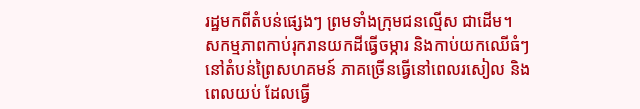រដ្ឋមកពីតំបន់ផ្សេងៗ ព្រមទាំងក្រុមជនល្មើស ជាដើម។
សកម្មភាពកាប់រុករានយកដីធ្វើចម្ការ និងកាប់យកឈើធំៗនៅតំបន់ព្រៃសហគមន៍ ភាគច្រើនធ្វើនៅពេលរសៀល និងពេលយប់ ដែលធ្វើ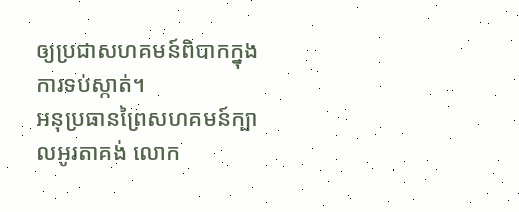ឲ្យប្រជាសហគមន៍ពិបាកក្នុងការទប់ស្កាត់។
អនុប្រធានព្រៃសហគមន៍ក្បាលអូរតាគង់ លោក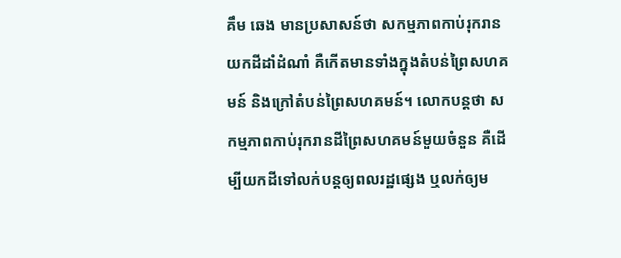គឹម ឆេង មានប្រសាសន៍ថា សកម្មភាពកាប់រុករានយកដីដាំដំណាំ គឺកើតមានទាំងក្នុងតំបន់ព្រៃសហគមន៍ និងក្រៅតំបន់ព្រៃសហគមន៍។ លោកបន្តថា សកម្មភាពកាប់រុករានដីព្រៃសហគមន៍មួយចំនួន គឺដើម្បីយកដីទៅលក់បន្តឲ្យពលរដ្ឋផ្សេង ឬលក់ឲ្យម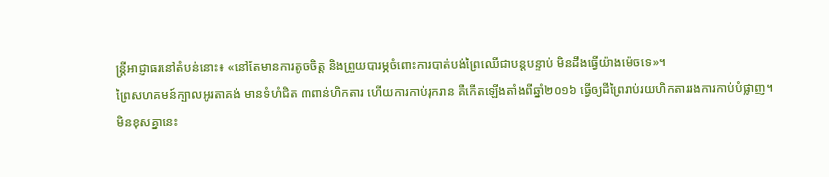ន្ត្រីអាជ្ញាធរនៅតំបន់នោះ៖ «នៅតែមានការតូចចិត្ត និងព្រួយបារម្ភចំពោះការបាត់បង់ព្រៃឈើជាបន្តបន្ទាប់ មិនដឹងធ្វើយ៉ាងម៉េចទេ»។
ព្រៃសហគមន៍ក្បាលអូរតាគង់ មានទំហំជិត ៣ពាន់ហិកតារ ហើយការកាប់រុករាន គឺកើតឡើងតាំងពីឆ្នាំ២០១៦ ធ្វើឲ្យដីព្រៃរាប់រយហិកតាររងការកាប់បំផ្លាញ។
មិនខុសគ្នានេះ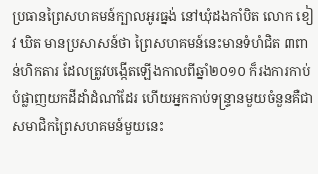ប្រធានព្រៃសហគមន៍ក្បាលអូរធ្នង់ នៅឃុំដងកាំបិត លោក ខៀវ ឃិត មានប្រសាសន៍ថា ព្រៃសហគមន៍នេះមានទំហំជិត ៣ពាន់ហិកតារ ដែលត្រូវបង្កើតឡើងកាលពីឆ្នាំ២០១០ ក៏រងការកាប់បំផ្លាញយកដីដាំដំណាំដែរ ហើយអ្នកកាប់ទន្ទ្រានមួយចំនួនគឺជាសមាជិកព្រៃសហគមន៍មួយនេះ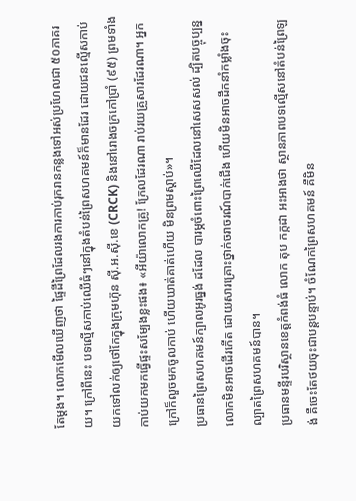តែម្តង។ លោកមើលឃើញថា ផ្ទៃដីព្រៃដែលរងការកាប់រុករានកន្លងទៅអស់ប្រហែលជា ៥០ភាគរយ។ ក្រៅពីនេះ បទល្មើសកាប់ឈើធំៗនៅក្នុងតំបន់ព្រៃសហគមន៍ក៏មានដែរ ដោយជនល្មើសកាប់យកទៅលក់ឲ្យថៅកែក្នុងក្រុមហ៊ុន ស៊ី.អ.ស៊ី.ខេ (CRCK) និងនៅរោងចក្រកៅប្រាំ (៩៥) ព្រមទាំងកាប់យកមកធ្វើផ្ទះសម្បែងខ្លះផង៖ «អីយ៉ាលោកគ្រូ! ក្រែលដែរណា រាប់រយគ្រួសារដែរណា។ អ្នកក្រៅក៏លួចមកចូលកាប់ ហើយឃាត់គាត់ហើយ មិនព្រមស្តាប់»។
ប្រធានព្រៃសហគមន៍ក្បាលអូរធ្នង់ ដដែល បារម្ភចំពោះព្រៃឈើដែលនៅសេសសល់ ដ្បិតបច្ចុប្បន្នលោកមិនអាចដើរកើត ដោយសារគ្រោះថ្នាក់ចរាចរណ៍បាក់ជើង ហើយមិនអាចដឹកនាំកម្លាំងចុះល្បាតព្រៃសហគមន៍បាន។
ប្រធានមន្ទីរបរិស្ថានខេត្តកំពង់ធំ លោក តុប កក្កដា អះអាងថា ស្ថានភាពបទល្មើសនៅតំបន់ព្រៃឡង់ គឺចេះតែថយចុះជាបន្តបន្ទាប់។ ចំណែកព្រៃសហគមន៍ គឺមិន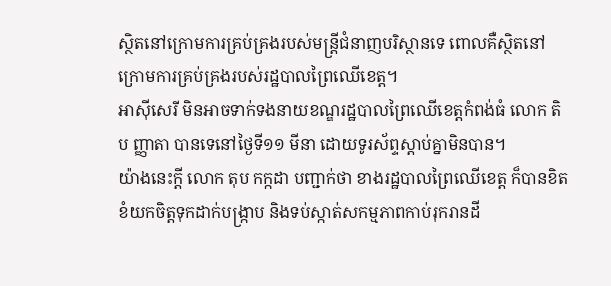ស្ថិតនៅក្រោមការគ្រប់គ្រងរបស់មន្ត្រីជំនាញបរិស្ថានទេ ពោលគឺស្ថិតនៅក្រោមការគ្រប់គ្រងរបស់រដ្ឋបាលព្រៃឈើខេត្ត។
អាស៊ីសេរី មិនអាចទាក់ទងនាយខណ្ឌរដ្ឋបាលព្រៃឈើខេត្តកំពង់ធំ លោក តិប ញ្ញាតា បានទេនៅថ្ងៃទី១១ មីនា ដោយទូរស័ព្ទស្តាប់គ្នាមិនបាន។
យ៉ាងនេះក្តី លោក តុប កក្កដា បញ្ជាក់ថា ខាងរដ្ឋបាលព្រៃឈើខេត្ត ក៏បានខិតខំយកចិត្តទុកដាក់បង្ក្រាប និងទប់ស្កាត់សកម្មភាពកាប់រុករានដី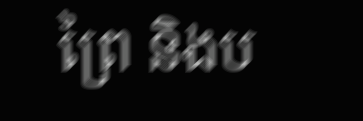ព្រៃ និងប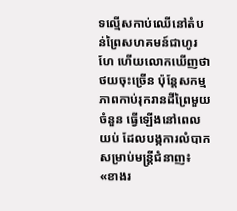ទល្មើសកាប់ឈើនៅតំបន់ព្រៃសហគមន៍ជាហូរហែ ហើយលោកឃើញថាថយចុះច្រើន ប៉ុន្តែសកម្មភាពកាប់រុករានដីព្រៃមួយចំនួន ធ្វើឡើងនៅពេលយប់ ដែលបង្កការលំបាកសម្រាប់មន្ត្រីជំនាញ៖ «ខាងរ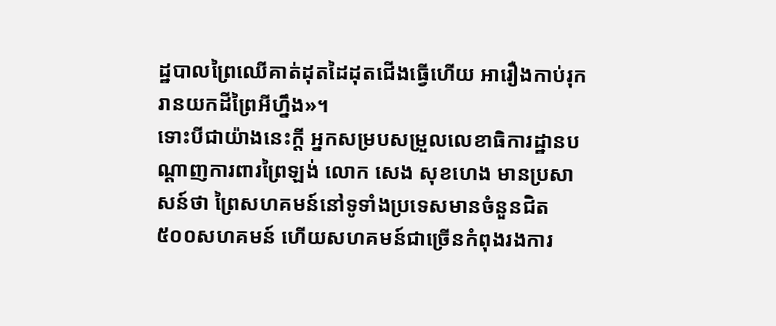ដ្ឋបាលព្រៃឈើគាត់ដុតដៃដុតជើងធ្វើហើយ អារឿងកាប់រុករានយកដីព្រៃអីហ្នឹង»។
ទោះបីជាយ៉ាងនេះក្តី អ្នកសម្របសម្រួលលេខាធិការដ្ឋានបណ្ដាញការពារព្រៃឡង់ លោក សេង សុខហេង មានប្រសាសន៍ថា ព្រៃសហគមន៍នៅទូទាំងប្រទេសមានចំនួនជិត ៥០០សហគមន៍ ហើយសហគមន៍ជាច្រើនកំពុងរងការ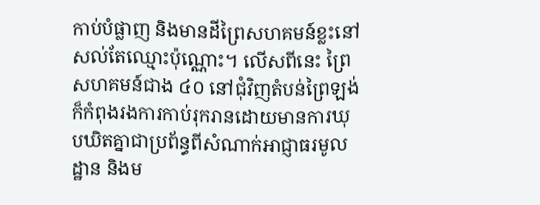កាប់បំផ្លាញ និងមានដីព្រៃសហគមន៍ខ្លះនៅសល់តែឈ្មោះប៉ុណ្ណោះ។ លើសពីនេះ ព្រៃសហគមន៍ជាង ៤០ នៅជុំវិញតំបន់ព្រៃឡង់ ក៏កំពុងរងការកាប់រុករានដោយមានការឃុបឃិតគ្នាជាប្រព័ន្ធពីសំណាក់អាជ្ញាធរមូលដ្ឋាន និងម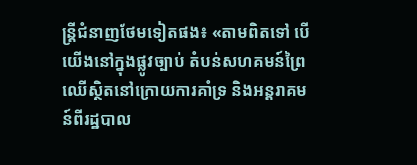ន្ត្រីជំនាញថែមទៀតផង៖ «តាមពិតទៅ បើយើងនៅក្នុងផ្លូវច្បាប់ តំបន់សហគមន៍ព្រៃឈើស្ថិតនៅក្រោយការគាំទ្រ និងអន្តរាគមន៍ពីរដ្ឋបាល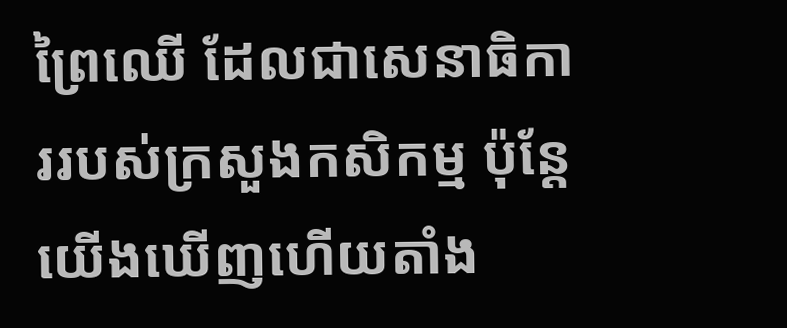ព្រៃឈើ ដែលជាសេនាធិការរបស់ក្រសួងកសិកម្ម ប៉ុន្តែយើងឃើញហើយតាំង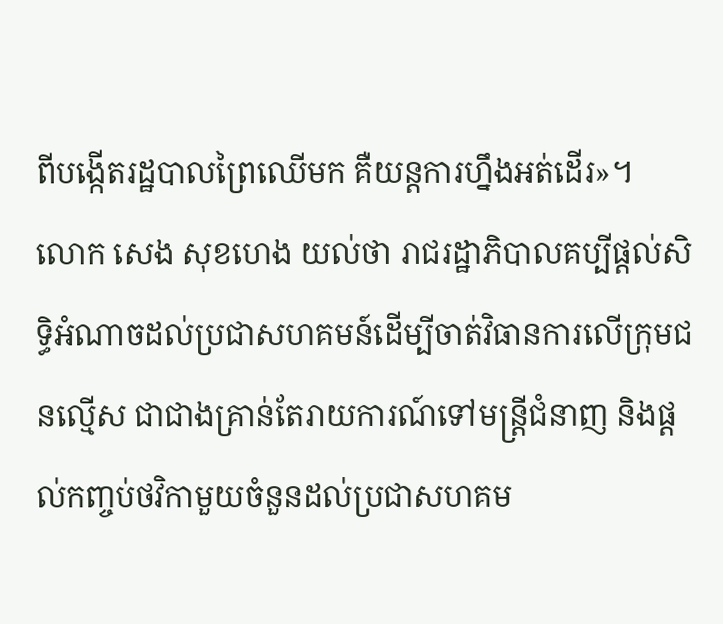ពីបង្កើតរដ្ឋបាលព្រៃឈើមក គឺយន្តការហ្នឹងអត់ដើរ»។
លោក សេង សុខហេង យល់ថា រាជរដ្ឋាភិបាលគប្បីផ្តល់សិទ្ធិអំណាចដល់ប្រជាសហគមន៍ដើម្បីចាត់វិធានការលើក្រុមជនល្មើស ជាជាងគ្រាន់តែរាយការណ៍ទៅមន្ត្រីជំនាញ និងផ្តល់កញ្ចប់ថវិកាមួយចំនួនដល់ប្រជាសហគម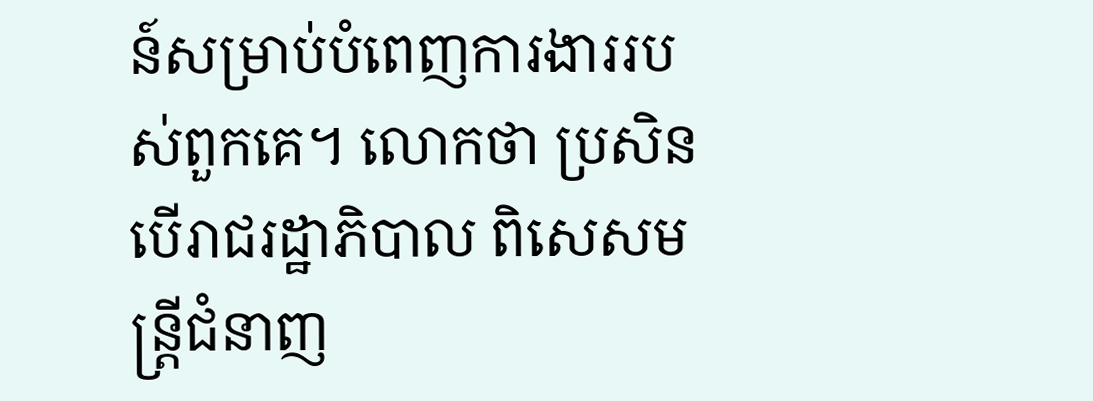ន៍សម្រាប់បំពេញការងាររបស់ពួកគេ។ លោកថា ប្រសិនបើរាជរដ្ឋាភិបាល ពិសេសមន្ត្រីជំនាញ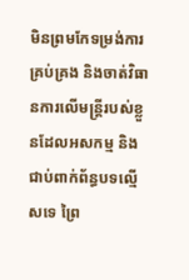មិនព្រមកែទម្រង់ការគ្រប់គ្រង និងចាត់វិធានការលើមន្ត្រីរបស់ខ្លួនដែលអសកម្ម និងជាប់ពាក់ព័ន្ធបទល្មើសទេ ព្រៃ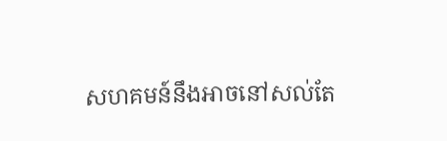សហគមន៍នឹងអាចនៅសល់តែ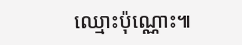ឈ្មោះប៉ុណ្ណោះ៕